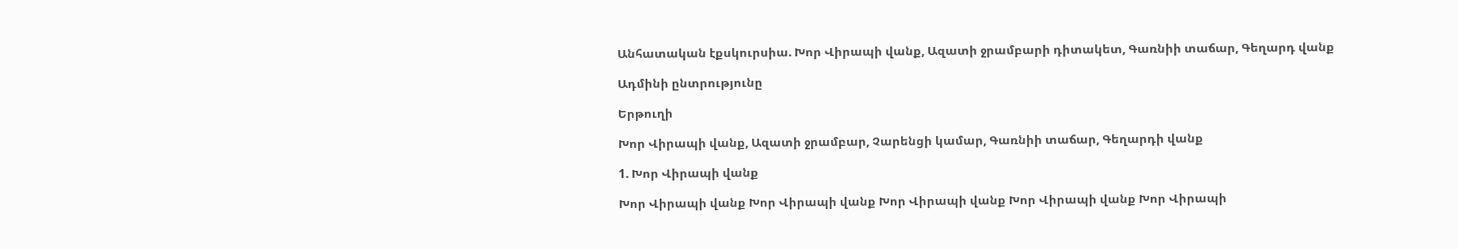Անհատական էքսկուրսիա. Խոր Վիրապի վանք, Ազատի ջրամբարի դիտակետ, Գառնիի տաճար, Գեղարդ վանք

Ադմինի ընտրությունը

Երթուղի

Խոր Վիրապի վանք, Ազատի ջրամբար, Չարենցի կամար, Գառնիի տաճար, Գեղարդի վանք

1. Խոր Վիրապի վանք

Խոր Վիրապի վանք Խոր Վիրապի վանք Խոր Վիրապի վանք Խոր Վիրապի վանք Խոր Վիրապի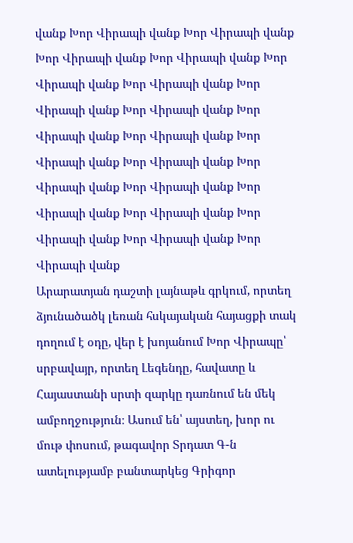վանք Խոր Վիրապի վանք Խոր Վիրապի վանք Խոր Վիրապի վանք Խոր Վիրապի վանք Խոր Վիրապի վանք Խոր Վիրապի վանք Խոր Վիրապի վանք Խոր Վիրապի վանք Խոր Վիրապի վանք Խոր Վիրապի վանք Խոր Վիրապի վանք Խոր Վիրապի վանք Խոր Վիրապի վանք Խոր Վիրապի վանք Խոր Վիրապի վանք Խոր Վիրապի վանք Խոր Վիրապի վանք Խոր Վիրապի վանք Խոր Վիրապի վանք
Արարատյան դաշտի լայնաթև գրկում, որտեղ ձյունածածկ լեռան հսկայական հայացքի տակ դողում է օդը, վեր է խոյանում Խոր Վիրապը՝ սրբավայր, որտեղ Լեգենդը, հավատը և Հայաստանի սրտի զարկը դառնում են մեկ ամբողջություն։ Ասում են՝ այստեղ, խոր ու մութ փոսում, թագավոր Տրդատ Գ-ն ատելությամբ բանտարկեց Գրիգոր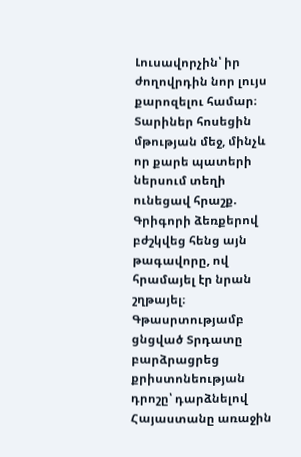Լուսավորչին՝ իր ժողովրդին նոր լույս քարոզելու համար։ Տարիներ հոսեցին մթության մեջ, մինչև որ քարե պատերի ներսում տեղի ունեցավ հրաշք. Գրիգորի ձեռքերով բժշկվեց հենց այն թագավորը, ով հրամայել էր նրան շղթայել։ Գթասրտությամբ ցնցված Տրդատը բարձրացրեց քրիստոնեության դրոշը՝ դարձնելով Հայաստանը առաջին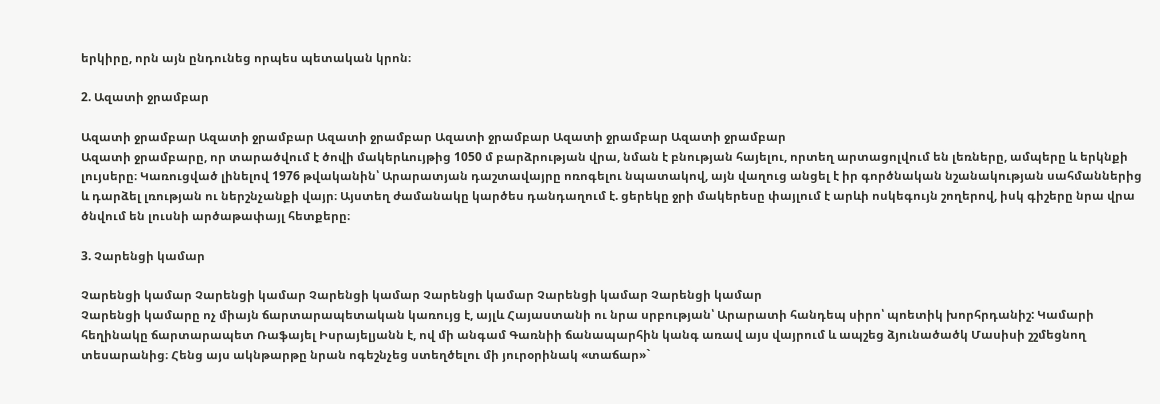երկիրը, որն այն ընդունեց որպես պետական կրոն։

2. Ազատի ջրամբար

Ազատի ջրամբար Ազատի ջրամբար Ազատի ջրամբար Ազատի ջրամբար Ազատի ջրամբար Ազատի ջրամբար
Ազատի ջրամբարը, որ տարածվում է ծովի մակերևույթից 1050 մ բարձրության վրա, նման է բնության հայելու, որտեղ արտացոլվում են լեռները, ամպերը և երկնքի լույսերը։ Կառուցված լինելով 1976 թվականին՝ Արարատյան դաշտավայրը ոռոգելու նպատակով, այն վաղուց անցել է իր գործնական նշանակության սահմաններից և դարձել լռության ու ներշնչանքի վայր։ Այստեղ ժամանակը կարծես դանդաղում է. ցերեկը ջրի մակերեսը փայլում է արևի ոսկեգույն շողերով, իսկ գիշերը նրա վրա ծնվում են լուսնի արծաթափայլ հետքերը։

3. Չարենցի կամար

Չարենցի կամար Չարենցի կամար Չարենցի կամար Չարենցի կամար Չարենցի կամար Չարենցի կամար
Չարենցի կամարը ոչ միայն ճարտարապետական կառույց է, այլև Հայաստանի ու նրա սրբության՝ Արարատի հանդեպ սիրո՝ պոետիկ խորհրդանիշ: Կամարի հեղինակը ճարտարապետ Ռաֆայել Իսրայելյանն է, ով մի անգամ Գառնիի ճանապարհին կանգ առավ այս վայրում և ապշեց ձյունածածկ Մասիսի շշմեցնող տեսարանից։ Հենց այս ակնթարթը նրան ոգեշնչեց ստեղծելու մի յուրօրինակ «տաճար»`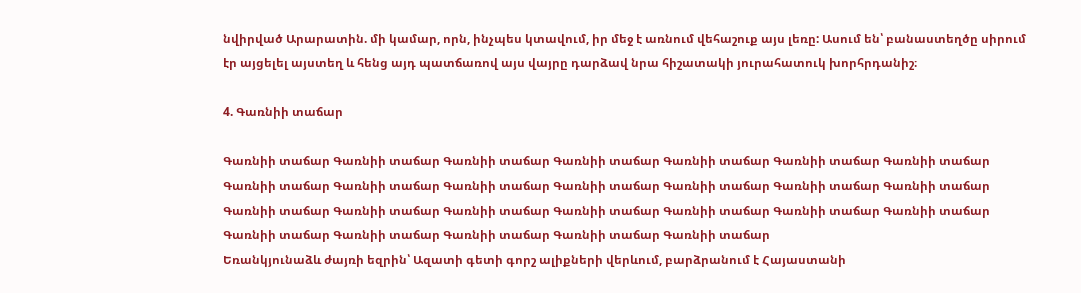նվիրված Արարատին. մի կամար, որն, ինչպես կտավում, իր մեջ է առնում վեհաշուք այս լեռը: Ասում են՝ բանաստեղծը սիրում էր այցելել այստեղ և հենց այդ պատճառով այս վայրը դարձավ նրա հիշատակի յուրահատուկ խորհրդանիշ։

4. Գառնիի տաճար

Գառնիի տաճար Գառնիի տաճար Գառնիի տաճար Գառնիի տաճար Գառնիի տաճար Գառնիի տաճար Գառնիի տաճար Գառնիի տաճար Գառնիի տաճար Գառնիի տաճար Գառնիի տաճար Գառնիի տաճար Գառնիի տաճար Գառնիի տաճար Գառնիի տաճար Գառնիի տաճար Գառնիի տաճար Գառնիի տաճար Գառնիի տաճար Գառնիի տաճար Գառնիի տաճար Գառնիի տաճար Գառնիի տաճար Գառնիի տաճար Գառնիի տաճար Գառնիի տաճար
Եռանկյունաձև ժայռի եզրին՝ Ազատի գետի գորշ ալիքների վերևում, բարձրանում է Հայաստանի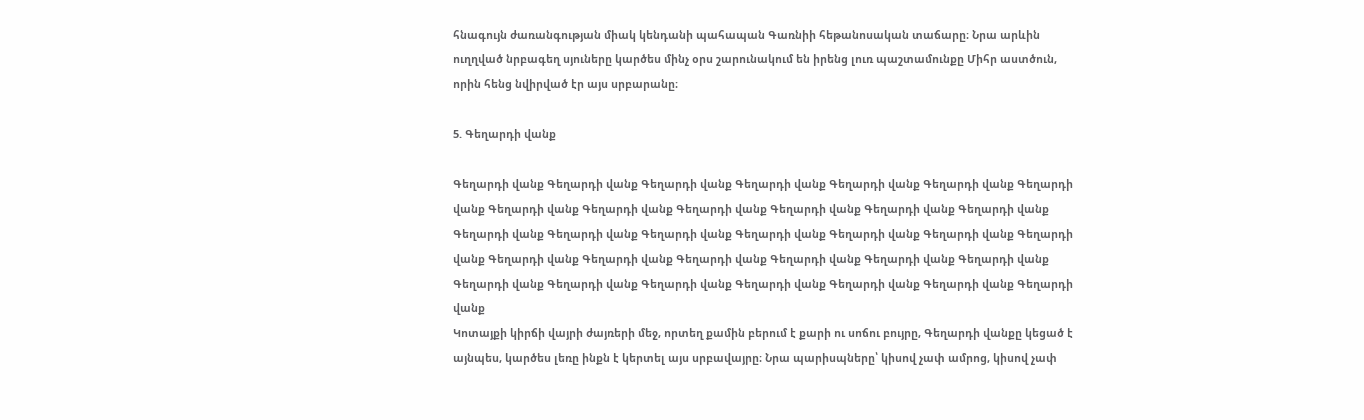հնագույն ժառանգության միակ կենդանի պահապան Գառնիի հեթանոսական տաճարը։ Նրա արևին ուղղված նրբագեղ սյուները կարծես մինչ օրս շարունակում են իրենց լուռ պաշտամունքը Միհր աստծուն, որին հենց նվիրված էր այս սրբարանը։

5. Գեղարդի վանք

Գեղարդի վանք Գեղարդի վանք Գեղարդի վանք Գեղարդի վանք Գեղարդի վանք Գեղարդի վանք Գեղարդի վանք Գեղարդի վանք Գեղարդի վանք Գեղարդի վանք Գեղարդի վանք Գեղարդի վանք Գեղարդի վանք Գեղարդի վանք Գեղարդի վանք Գեղարդի վանք Գեղարդի վանք Գեղարդի վանք Գեղարդի վանք Գեղարդի վանք Գեղարդի վանք Գեղարդի վանք Գեղարդի վանք Գեղարդի վանք Գեղարդի վանք Գեղարդի վանք Գեղարդի վանք Գեղարդի վանք Գեղարդի վանք Գեղարդի վանք Գեղարդի վանք Գեղարդի վանք Գեղարդի վանք
Կոտայքի կիրճի վայրի ժայռերի մեջ, որտեղ քամին բերում է քարի ու սոճու բույրը, Գեղարդի վանքը կեցած է այնպես, կարծես լեռը ինքն է կերտել այս սրբավայրը։ Նրա պարիսպները՝ կիսով չափ ամրոց, կիսով չափ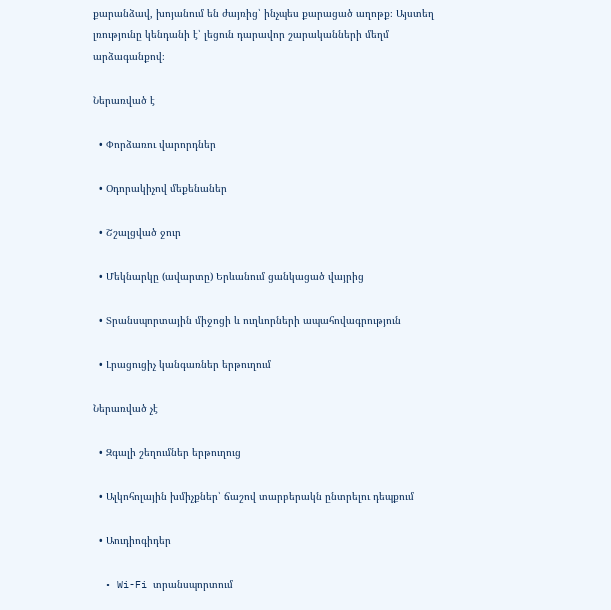քարանձավ, խոյանում են ժայռից՝ ինչպես քարացած աղոթք։ Այստեղ լռությունը կենդանի է՝ լեցուն դարավոր շարականների մեղմ արձագանքով։

Ներառված է

  • Փորձառու վարորդներ

  • Օդորակիչով մեքենաներ

  • Շշալցված ջուր

  • Մեկնարկը (ավարտը) Երևանում ցանկացած վայրից

  • Տրանսպորտային միջոցի և ուղևորների ապահովագրություն

  • Լրացուցիչ կանգառներ երթուղում

Ներառված չէ

  • Զգալի շեղումներ երթուղուց

  • Ալկոհոլային խմիչքներ՝ ճաշով տարբերակն ընտրելու դեպքում

  • Աուդիոգիդեր

  • Wi-Fi տրանսպորտում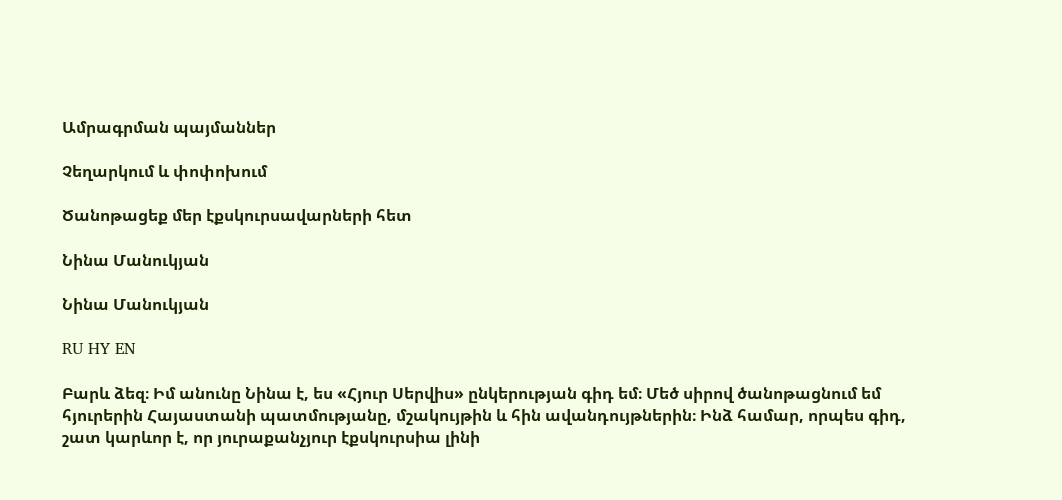Ամրագրման պայմաններ

Չեղարկում և փոփոխում

Ծանոթացեք մեր էքսկուրսավարների հետ

Նինա Մանուկյան

Նինա Մանուկյան

RU HY EN

Բարև ձեզ։ Իմ անունը Նինա է, ես «Հյուր Սերվիս» ընկերության գիդ եմ։ Մեծ սիրով ծանոթացնում եմ հյուրերին Հայաստանի պատմությանը, մշակույթին և հին ավանդույթներին։ Ինձ համար, որպես գիդ, շատ կարևոր է, որ յուրաքանչյուր էքսկուրսիա լինի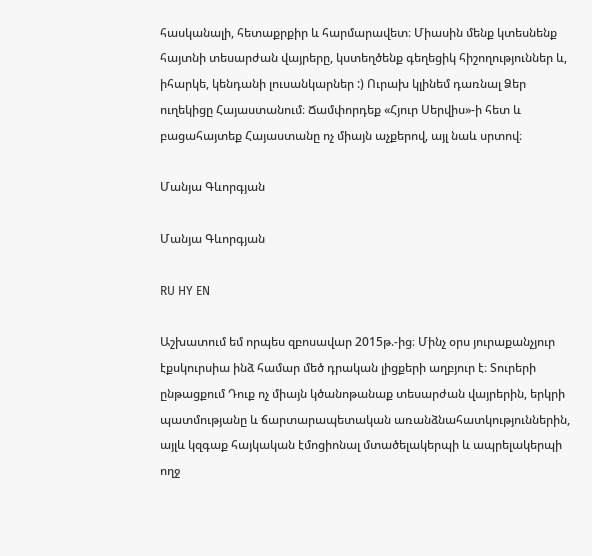հասկանալի, հետաքրքիր և հարմարավետ։ Միասին մենք կտեսնենք հայտնի տեսարժան վայրերը, կստեղծենք գեղեցիկ հիշողություններ և, իհարկե, կենդանի լուսանկարներ :) Ուրախ կլինեմ դառնալ Ձեր ուղեկիցը Հայաստանում։ Ճամփորդեք «Հյուր Սերվիս»-ի հետ և բացահայտեք Հայաստանը ոչ միայն աչքերով, այլ նաև սրտով։

Մանյա Գևորգյան

Մանյա Գևորգյան

RU HY EN

Աշխատում եմ որպես զբոսավար 2015թ.-ից։ Մինչ օրս յուրաքանչյուր էքսկուրսիա ինձ համար մեծ դրական լիցքերի աղբյուր է։ Տուրերի ընթացքում Դուք ոչ միայն կծանոթանաք տեսարժան վայրերին, երկրի պատմությանը և ճարտարապետական առանձնահատկություններին, այլև կզգաք հայկական էմոցիոնալ մտածելակերպի և ապրելակերպի ողջ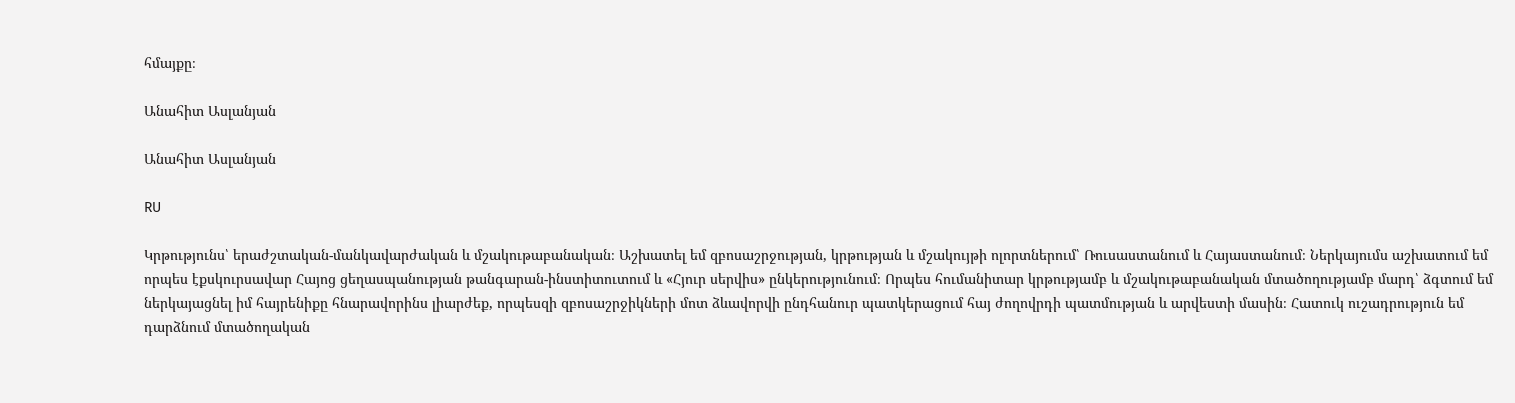հմայքը։

Անահիտ Ասլանյան

Անահիտ Ասլանյան

RU

Կրթությունս՝ երաժշտական-մանկավարժական և մշակութաբանական։ Աշխատել եմ զբոսաշրջության, կրթության և մշակույթի ոլորտներում՝ Ռուսաստանում և Հայաստանում։ Ներկայումս աշխատում եմ որպես էքսկուրսավար Հայոց ցեղասպանության թանգարան-ինստիտուտում և «Հյուր սերվիս» ընկերությունում։ Որպես հումանիտար կրթությամբ և մշակութաբանական մտածողությամբ մարդ՝ ձգտում եմ ներկայացնել իմ հայրենիքը հնարավորինս լիարժեք, որպեսզի զբոսաշրջիկների մոտ ձևավորվի ընդհանուր պատկերացում հայ ժողովրդի պատմության և արվեստի մասին։ Հատուկ ուշադրություն եմ դարձնում մտածողական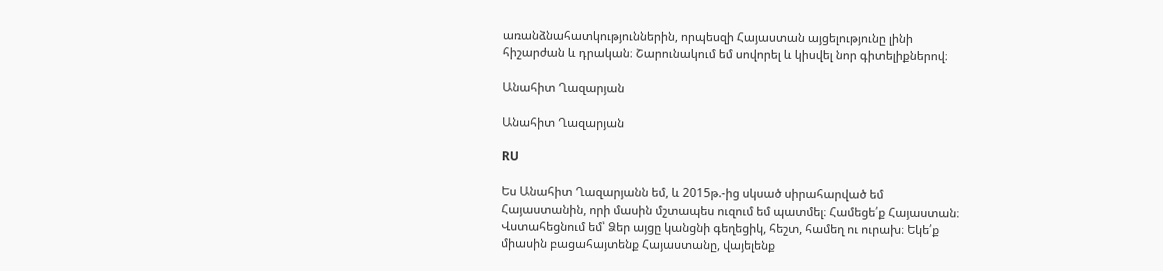առանձնահատկություններին, որպեսզի Հայաստան այցելությունը լինի հիշարժան և դրական։ Շարունակում եմ սովորել և կիսվել նոր գիտելիքներով։

Անահիտ Ղազարյան

Անահիտ Ղազարյան

RU

Ես Անահիտ Ղազարյանն եմ, և 2015թ.-ից սկսած սիրահարված եմ Հայաստանին, որի մասին մշտապես ուզում եմ պատմել։ Համեցե՛ք Հայաստան։ Վստահեցնում եմ՝ Ձեր այցը կանցնի գեղեցիկ, հեշտ, համեղ ու ուրախ։ Եկե՛ք միասին բացահայտենք Հայաստանը, վայելենք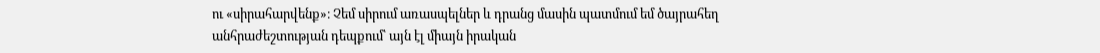ու «սիրահարվենք»։ Չեմ սիրում առասպելներ և դրանց մասին պատմում եմ ծայրահեղ անհրաժեշտության դեպքում՝ այն էլ միայն իրական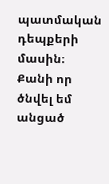պատմական դեպքերի մասին։ Քանի որ ծնվել եմ անցած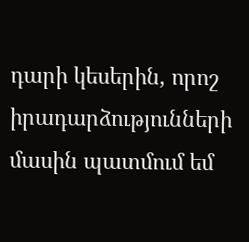դարի կեսերին, որոշ իրադարձությունների մասին պատմում եմ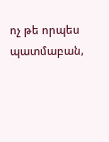ոչ թե որպես պատմաբան,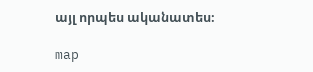այլ որպես ականատես։

map